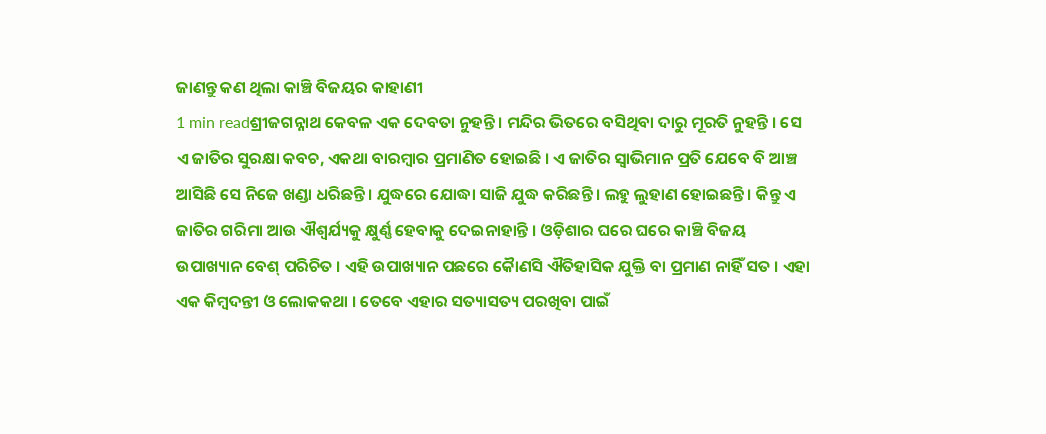ଜାଣନ୍ତୁ କଣ ଥିଲା କାଞ୍ଚି ବିଜୟର କାହାଣୀ
1 min readଶ୍ରୀଜଗନ୍ନାଥ କେବଳ ଏକ ଦେବତା ନୁହନ୍ତି । ମନ୍ଦିର ଭିତରେ ବସିଥିବା ଦାରୁ ମୂରତି ନୁହନ୍ତି । ସେ ଏ ଜାତିର ସୁରକ୍ଷା କବଚ, ଏକଥା ବାରମ୍ବାର ପ୍ରମାଣିତ ହୋଇଛି । ଏ ଜାତିର ସ୍ୱାଭିମାନ ପ୍ରତି ଯେବେ ବି ଆଞ୍ଚ ଆସିଛି ସେ ନିଜେ ଖଣ୍ଡା ଧରିଛନ୍ତି । ଯୁଦ୍ଧରେ ଯୋଦ୍ଧା ସାଜି ଯୁଦ୍ଧ କରିଛନ୍ତି । ଲହୁ ଲୁହାଣ ହୋଇଛନ୍ତି । କିନ୍ତୁ ଏ ଜାତିର ଗରିମା ଆଉ ଐଶ୍ୱର୍ଯ୍ୟକୁ କ୍ଷୁର୍ଣ୍ଣ ହେବାକୁ ଦେଇନାହାନ୍ତି । ଓଡ଼ିଶାର ଘରେ ଘରେ କାଞ୍ଚି ବିଜୟ ଉପାଖ୍ୟାନ ବେଶ୍ ପରିଚିତ । ଏହି ଉପାଖ୍ୟାନ ପଛରେ କୈାଣସି ଐତିହାସିକ ଯୁକ୍ତି ବା ପ୍ରମାଣ ନାହିଁ ସତ । ଏହା ଏକ କିମ୍ବଦନ୍ତୀ ଓ ଲୋକକଥା । ତେବେ ଏହାର ସତ୍ୟାସତ୍ୟ ପରଖିବା ପାଇଁ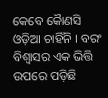କେବେ କୈାଣସି ଓଡ଼ିଆ ଚାହିଁନି । ବରଂ ବିଶ୍ୱାସର ଏକ ଭିତ୍ତି ଉପରେ ପଡ଼ିଛି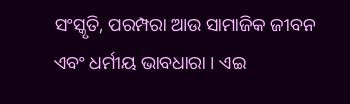ସଂସ୍କୃତି, ପରମ୍ପରା ଆଉ ସାମାଜିକ ଜୀବନ ଏବଂ ଧର୍ମୀୟ ଭାବଧାରା । ଏଇ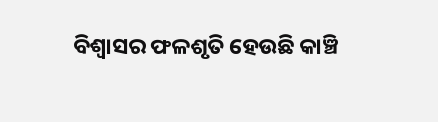ବିଶ୍ୱାସର ଫଳଶୃତି ହେଉଛି କାଞ୍ଚି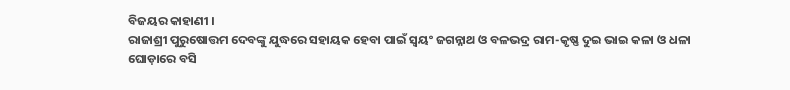ବିଜୟର କାହାଣୀ ।
ରାଜାଶ୍ରୀ ପୁରୁଷୋତ୍ତମ ଦେବଙ୍କୁ ଯୁଦ୍ଧରେ ସହାୟକ ହେବା ପାଇଁ ସ୍ୱୟଂ ଜଗନ୍ନାଥ ଓ ବଳଭଦ୍ର ରାମ-କୃଷ୍ଣ ଦୁଇ ଭାଇ କଳା ଓ ଧଳା ଘୋଡ଼ାରେ ବସି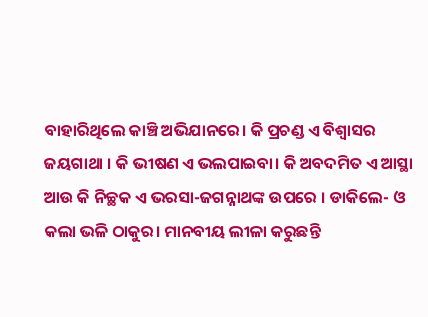ବାହାରିଥିଲେ କାଞ୍ଚି ଅଭିଯାନରେ। କି ପ୍ରଚଣ୍ଡ ଏ ବିଶ୍ୱାସର ଜୟଗାଥା । କି ଭୀଷଣ ଏ ଭଲପାଇବା। କି ଅବଦମିତ ଏ ଆସ୍ଥା ଆଉ କି ନିଚ୍ଛକ ଏ ଭରସା-ଜଗନ୍ନାଥଙ୍କ ଉପରେ । ଡାକିଲେ- ଓ କଲା ଭଳି ଠାକୁର। ମାନବୀୟ ଲୀଳା କରୁଛନ୍ତି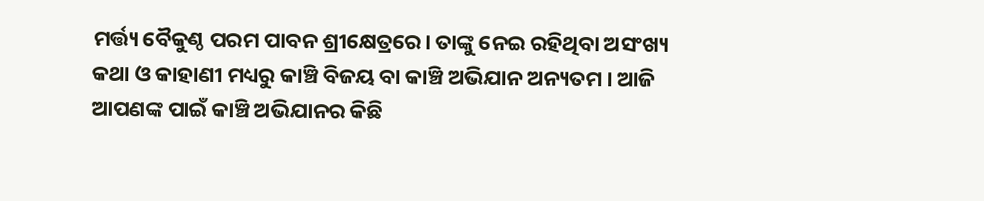ମର୍ତ୍ତ୍ୟ ବୈକୁଣ୍ଠ ପରମ ପାବନ ଶ୍ରୀକ୍ଷେତ୍ରରେ। ତାଙ୍କୁ ନେଇ ରହିଥିବା ଅସଂଖ୍ୟ କଥା ଓ କାହାଣୀ ମଧ୍ୟରୁ କାଞ୍ଚି ବିଜୟ ବା କାଞ୍ଚି ଅଭିଯାନ ଅନ୍ୟତମ । ଆଜି ଆପଣଙ୍କ ପାଇଁ କାଞ୍ଚି ଅଭିଯାନର କିଛି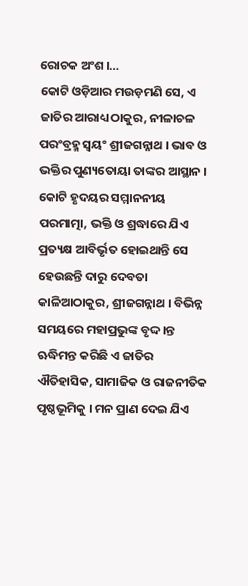ରୋଚକ ଅଂଶ ।…
କୋଟି ଓଡ଼ିଆର ମଉଡ଼ମଣି ସେ, ଏ ଜାତିର ଆରାଧ୍ୟ ଠାକୁର, ନୀଳାଚଳ ପରଂବ୍ରହ୍ମ ସ୍ୱୟଂ ଶ୍ରୀଜଗନ୍ନାଥ । ଭାବ ଓ ଭକ୍ତିର ପୁଣ୍ୟତୋୟା ତାଙ୍କର ଆସ୍ଥାନ । କୋଟି ହୃଦୟର ସମ୍ମାନନୀୟ ପରମାତ୍ମା, ଭକ୍ତି ଓ ଶ୍ରଦ୍ଧାରେ ଯିଏ ପ୍ରତ୍ୟକ୍ଷ ଆବିର୍ଭୃତ ହୋଇଥାନ୍ତି ସେ ହେଉଛନ୍ତି ଦାରୁ ଦେବତା କାଳିଆଠାକୁର, ଶ୍ରୀଜଗନ୍ନାଥ । ବିଭିନ୍ନ ସମୟରେ ମହାପ୍ରଭୁଙ୍କ ବୃଦ୍ଦ।ନ୍ତ ଋଦ୍ଧିମନ୍ତ କରିଛି ଏ ଜାତିର ଐତିହାସିକ, ସାମାଜିକ ଓ ରାଜନୀତିକ ପୃଷ୍ଠଭୂମିକୁ । ମନ ପ୍ରାଣ ଦେଇ ଯିଏ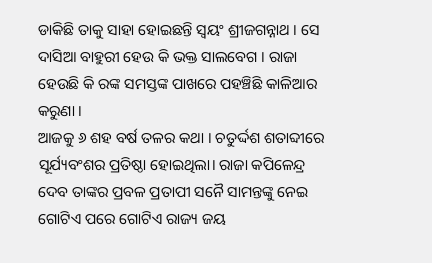ଡାକିଛି ତାକୁ ସାହା ହୋଇଛନ୍ତି ସ୍ୱୟଂ ଶ୍ରୀଜଗନ୍ନାଥ । ସେ ଦାସିଆ ବାହୁରୀ ହେଉ କି ଭକ୍ତ ସାଲବେଗ । ରାଜା ହେଉଛି କି ରଙ୍କ ସମସ୍ତଙ୍କ ପାଖରେ ପହଞ୍ଚିଛି କାଳିଆର କରୁଣା ।
ଆଜକୁ ୬ ଶହ ବର୍ଷ ତଳର କଥା । ଚତୁର୍ଦ୍ଦଶ ଶତାବ୍ଦୀରେ ସୂର୍ଯ୍ୟବଂଶର ପ୍ରତିଷ୍ଠା ହୋଇଥିଲା। ରାଜା କପିଳେନ୍ଦ୍ର ଦେବ ତାଙ୍କର ପ୍ରବଳ ପ୍ରତାପୀ ସନୈ ସାମନ୍ତଙ୍କୁ ନେଇ ଗୋଟିଏ ପରେ ଗୋଟିଏ ରାଜ୍ୟ ଜୟ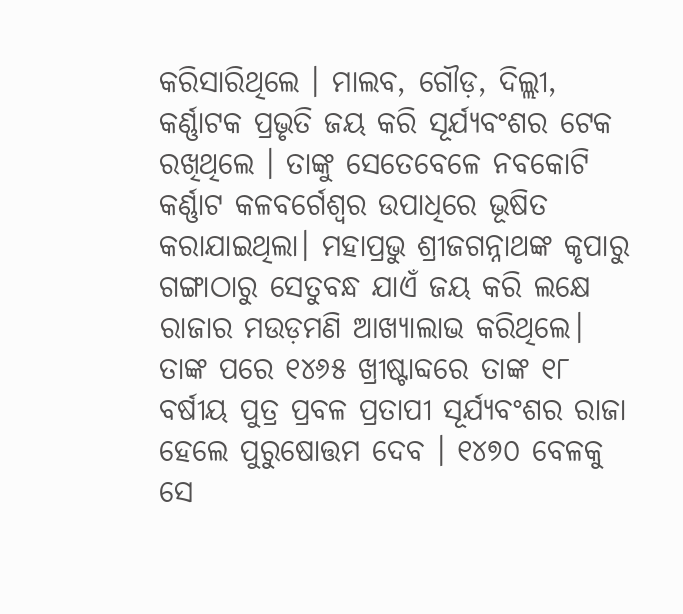କରିସାରିଥିଲେ । ମାଲବ, ଗୌଡ଼, ଦିଲ୍ଲୀ, କର୍ଣ୍ଣାଟକ ପ୍ରଭୃତି ଜୟ କରି ସୂର୍ଯ୍ୟବଂଶର ଟେକ ରଖିଥିଲେ । ତାଙ୍କୁ ସେତେବେଳେ ନବକୋଟି କର୍ଣ୍ଣାଟ କଳବର୍ଗେଶ୍ୱର ଉପାଧିରେ ଭୂଷିତ କରାଯାଇଥିଲା। ମହାପ୍ରଭୁ ଶ୍ରୀଜଗନ୍ନାଥଙ୍କ କୃପାରୁ ଗଙ୍ଗାଠାରୁ ସେତୁବନ୍ଧ ଯାଏଁ ଜୟ କରି ଲକ୍ଷେ ରାଜାର ମଉଡ଼ମଣି ଆଖ୍ୟାଲାଭ କରିଥିଲେ। ତାଙ୍କ ପରେ ୧୪୬୫ ଖ୍ରୀଷ୍ଟାବ୍ଦରେ ତାଙ୍କ ୧୮ ବର୍ଷୀୟ ପୁତ୍ର ପ୍ରବଳ ପ୍ରତାପୀ ସୂର୍ଯ୍ୟବଂଶର ରାଜା ହେଲେ ପୁରୁଷୋତ୍ତମ ଦେବ । ୧୪୭୦ ବେଳକୁ ସେ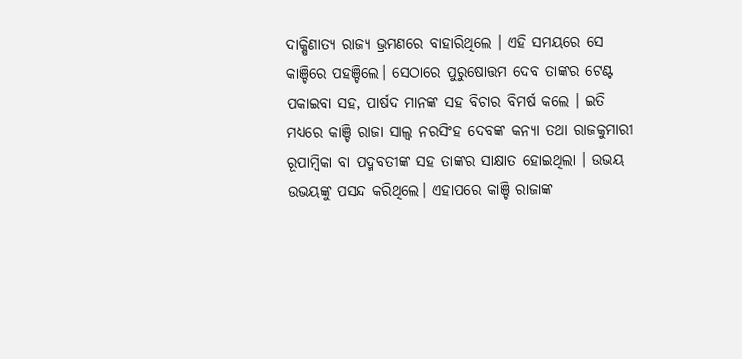ଦାକ୍ଷିଣାତ୍ୟ ରାଜ୍ୟ ଭ୍ରମଣରେ ବାହାରିଥିଲେ । ଏହି ସମୟରେ ସେ କାଞ୍ଚିରେ ପହଞ୍ଚିଲେ। ସେଠାରେ ପୁରୁଷୋତ୍ତମ ଦେବ ତାଙ୍କର ଟେଣ୍ଟ ପକାଇବା ସହ, ପାର୍ଷଦ ମାନଙ୍କ ସହ ବିଚାର ବିମର୍ଷ କଲେ । ଇତି ମଧ୍ୟରେ କାଞ୍ଚି ରାଜା ସାଲ୍ୱ ନରସିଂହ ଦେବଙ୍କ କନ୍ୟା ତଥା ରାଜକୁମାରୀ ରୂପାମ୍ବିକା ବା ପଦ୍ମବତୀଙ୍କ ସହ ତାଙ୍କର ସାକ୍ଷାତ ହୋଇଥିଲା । ଉଭୟ ଉଭୟଙ୍କୁ ପସନ୍ଦ କରିଥିଲେ। ଏହାପରେ କାଞ୍ଚି ରାଜାଙ୍କ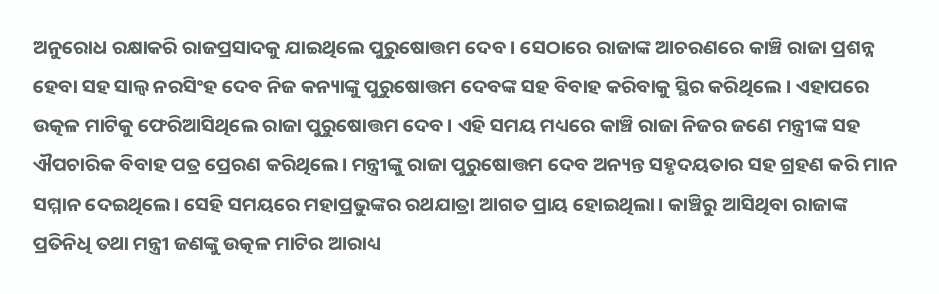ଅନୁରୋଧ ରକ୍ଷାକରି ରାଜପ୍ରସାଦକୁ ଯାଇଥିଲେ ପୁରୁଷୋତ୍ତମ ଦେବ । ସେଠାରେ ରାଜାଙ୍କ ଆଚରଣରେ କାଞ୍ଚି ରାଜା ପ୍ରଶନ୍ନ ହେବା ସହ ସାଲ୍ୱ ନରସିଂହ ଦେବ ନିଜ କନ୍ୟାଙ୍କୁ ପୁରୁଷୋତ୍ତମ ଦେବଙ୍କ ସହ ବିବାହ କରିବାକୁ ସ୍ଥିର କରିଥିଲେ । ଏହାପରେ ଉତ୍କଳ ମାଟିକୁ ଫେରିଆସିଥିଲେ ରାଜା ପୁରୁଷୋତ୍ତମ ଦେବ। ଏହି ସମୟ ମଧ୍ୟରେ କାଞ୍ଚି ରାଜା ନିଜର ଜଣେ ମନ୍ତ୍ରୀଙ୍କ ସହ ଐପଚାରିକ ବିବାହ ପତ୍ର ପ୍ରେରଣ କରିଥିଲେ। ମନ୍ତ୍ରୀଙ୍କୁ ରାଜା ପୁରୁଷୋତ୍ତମ ଦେବ ଅନ୍ୟନ୍ତ ସହୃଦୟତାର ସହ ଗ୍ରହଣ କରି ମାନ ସମ୍ମାନ ଦେଇଥିଲେ। ସେହି ସମୟରେ ମହାପ୍ରଭୁଙ୍କର ରଥଯାତ୍ରା ଆଗତ ପ୍ରାୟ ହୋଇଥିଲା। କାଞ୍ଚିରୁ ଆସିଥିବା ରାଜାଙ୍କ ପ୍ରତିନିଧି ତଥା ମନ୍ତ୍ରୀ ଜଣଙ୍କୁ ଉତ୍କଳ ମାଟିର ଆରାଧ୍ୟ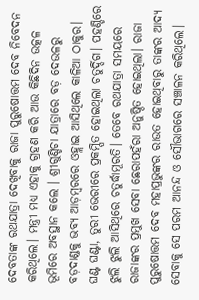ଦେବତାଙ୍କ ରଥଯାତ୍ରା ଦେଖିବାକୁ ରାଜା ପୁରୁଷୋତ୍ତମ ଦେବ ନିବେଦନ କରିଥିଲେ। ମନ୍ତ୍ରୀ ମଧ୍ୟ ଏହାକୁ ଗ୍ରହଣ କରି ଆଉ କିଛିଦିନ ଉତ୍କଳ ଭୂମିରେ ଅବସ୍ଥାନ କଲେ । ଶ୍ରୀଗୁଣ୍ଡିଚା ଯାତ୍ରାରେ ବଡ଼ ଦେଉଳରୁ ବଡ଼ଦାଣ୍ଡକୁ ଭବ୍ୟ ଆଡ଼ମ୍ବରରେ ଓହ୍ଲାଇ ଆସିଥିଲେ କାଳିଆ ଠାକୁର। ଘଣ୍ଟ ଘଣ୍ଟା, ତୁରୀ ଭେରୀରେ ପ୍ରକମ୍ପିତ ହୋଇଥିଲା ଚତୁର୍ଦ୍ଦିଗ। ପହଣ୍ଡିରେ ଝୁଲି ଝୁଲି ଆସିଥିରେ ଚତୁର୍ଦ୍ଧାମୂରତି। ତେବେ ରଥଯାତ୍ରା ସମୟରେ ରାଜାଙ୍କର ପ୍ରମୁଖ ସେବା ଛେରାପହଁରା ଅନୁଷ୍ଠିତ ହୋଇଥିଲା। ରାଜା ପୁରୁଷୋତ୍ତମ ଦେବ ମହାପ୍ରଭୁଙ୍କର ରାଉତ ହୋଇଥିବାରୁ ତାଙ୍କର ଆଦ୍ୟ ସେବାକୁ ସେ ପରମ ଆନନ୍ଦ ଓ ସୌଭାଗରେ ସଞ୍ଚାଳନ କରିଥିଲେ।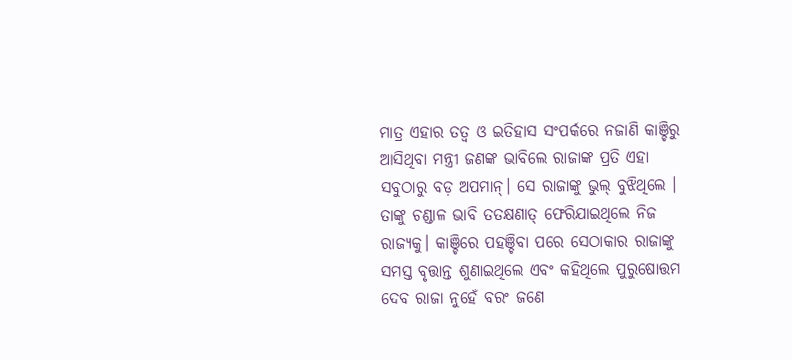ମାତ୍ର ଏହାର ତତ୍ୱ ଓ ଇତିହାସ ସଂପର୍କରେ ନଜାଣି କାଞ୍ଚିରୁ ଆସିଥିବା ମନ୍ତ୍ରୀ ଜଣଙ୍କ ଭାବିଲେ ରାଜାଙ୍କ ପ୍ରତି ଏହା ସବୁଠାରୁ ବଡ଼ ଅପମାନ୍। ସେ ରାଜାଙ୍କୁ ଭୁଲ୍ ବୁଝିଥିଲେ । ତାଙ୍କୁ ଚଣ୍ଡାଳ ଭାବି ତତକ୍ଷଣାତ୍ ଫେରିଯାଇଥିଲେ ନିଜ ରାଜ୍ୟକୁ। କାଞ୍ଚିରେ ପହଞ୍ଚିବା ପରେ ସେଠାକାର ରାଜାଙ୍କୁ ସମସ୍ତ ବୃତ୍ତାନ୍ତ ଶୁଣାଇଥିଲେ ଏବଂ କହିଥିଲେ ପୁରୁଷୋତ୍ତମ ଦେବ ରାଜା ନୁହେଁ ବରଂ ଜଣେ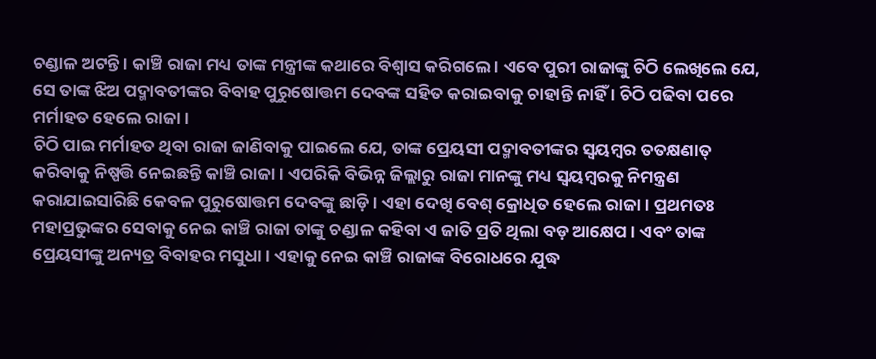ଚଣ୍ଡାଳ ଅଟନ୍ତି । କାଞ୍ଚି ରାଜା ମଧ୍ୟ ତାଙ୍କ ମନ୍ତ୍ରୀଙ୍କ କଥାରେ ବିଶ୍ୱାସ କରିଗଲେ । ଏବେ ପୁରୀ ରାଜାଙ୍କୁ ଚିଠି ଲେଖିଲେ ଯେ, ସେ ତାଙ୍କ ଝିଅ ପଦ୍ମାବତୀଙ୍କର ବିବାହ ପୁରୁଷୋତ୍ତମ ଦେବଙ୍କ ସହିତ କରାଇବାକୁ ଚାହାନ୍ତି ନାହିଁ । ଚିଠି ପଢିବା ପରେ ମର୍ମାହତ ହେଲେ ରାଜା ।
ଚିଠି ପାଇ ମର୍ମାହତ ଥିବା ରାଜା ଜାଣିବାକୁ ପାଇଲେ ଯେ, ତାଙ୍କ ପ୍ରେୟସୀ ପଦ୍ମାବତୀଙ୍କର ସ୍ୱୟମ୍ବର ତତକ୍ଷଣାତ୍ କରିବାକୁ ନିଷ୍ପତ୍ତି ନେଇଛନ୍ତି କାଞ୍ଚି ରାଜା । ଏପରିକି ବିଭିନ୍ନ ଜିଲ୍ଲାରୁ ରାଜା ମାନଙ୍କୁ ମଧ୍ୟ ସ୍ୱୟମ୍ବରକୁ ନିମନ୍ତ୍ରଣ କରାଯାଇସାରିଛି କେବଳ ପୁରୁଷୋତ୍ତମ ଦେବଙ୍କୁ ଛାଡ଼ି । ଏହା ଦେଖି ବେଶ୍ କ୍ରୋଧିତ ହେଲେ ରାଜା। ପ୍ରଥମତଃ ମହାପ୍ରଭୁଙ୍କର ସେବାକୁ ନେଇ କାଞ୍ଚି ରାଜା ତାଙ୍କୁ ଚଣ୍ଡାଳ କହିବା ଏ ଜାତି ପ୍ରତି ଥିଲା ବଡ଼ ଆକ୍ଷେପ । ଏବଂ ତାଙ୍କ ପ୍ରେୟସୀଙ୍କୁ ଅନ୍ୟତ୍ର ବିବାହର ମସୁଧା। ଏହାକୁ ନେଇ କାଞ୍ଚି ରାଜାଙ୍କ ବିରୋଧରେ ଯୁଦ୍ଧ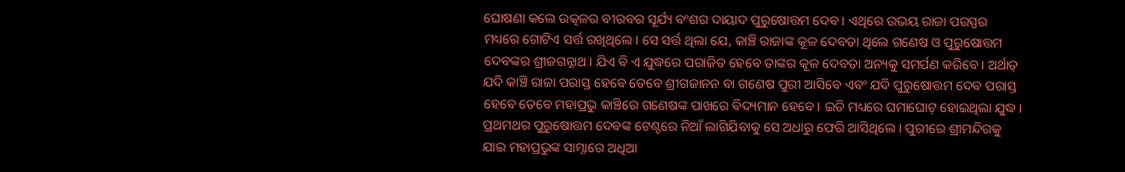ଘୋଷଣା କଲେ ଉତ୍କଳର ବୀରବର ସୂର୍ଯ୍ୟ ବଂଶର ଦାୟାଦ ପୁରୁଷୋତ୍ତମ ଦେବ। ଏଥିରେ ଉଭୟ ରାଜା ପରସ୍ପର ମଧ୍ୟରେ ଗୋଟିଏ ସର୍ତ୍ତ ରଖିଥିଲେ। ସେ ସର୍ତ୍ତ ଥିଲା ଯେ, କାଞ୍ଚି ରାଜାଙ୍କ କୂଳ ଦେବତା ଥିଲେ ଗଣେଷ ଓ ପୁରୁଷୋତ୍ତମ ଦେବଙ୍କର ଶ୍ରୀଜଗନ୍ନାଥ। ଯିଏ ବି ଏ ଯୁଦ୍ଧରେ ପରାଜିତ ହେବେ ତାଙ୍କର କୂଳ ଦେବତା ଅନ୍ୟକୁ ସମର୍ପଣ କରିବେ । ଅର୍ଥାତ୍ ଯଦି କାଞ୍ଚି ରାଜା ପରାସ୍ତ ହେବେ ତେବେ ଶ୍ରୀଗଜାନନ ବା ଗଣେଷ ପୁରୀ ଆସିବେ ଏବଂ ଯଦି ପୁରୁଷୋତ୍ତମ ଦେବ ପରାସ୍ତ ହେବେ ତେବେ ମହାପ୍ରଭୁ କାଞ୍ଚିରେ ଗଣେଷଙ୍କ ପାଖରେ ବିଦ୍ୟମାନ ହେବେ। ଇତି ମଧ୍ୟରେ ଘମାଘୋଟ୍ ହୋଇଥିଲା ଯୁଦ୍ଧ। ପ୍ରଥମଥର ପୁରୁଷୋତ୍ତମ ଦେବଙ୍କ ଟେଣ୍ଟରେ ନିଆଁ ଲାଗିଯିବାକୁ ସେ ଅଧାରୁ ଫେରି ଆସିଥିଲେ। ପୁରୀରେ ଶ୍ରୀମନ୍ଦିରକୁ ଯାଇ ମହାପ୍ରଭୁଙ୍କ ସାମ୍ନାରେ ଅଧିଆ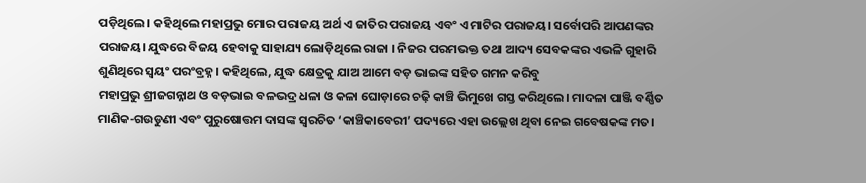ପଡ଼ିଥିଲେ। କହିଥିଲେ ମହାପ୍ରଭୁ ମୋର ପରାଜୟ ଅର୍ଥ ଏ ଜାତିର ପରାଜୟ ଏବଂ ଏ ମାଟିର ପରାଜୟ। ସର୍ବୋପରି ଆପଣଙ୍କର ପରାଜୟ। ଯୁଦ୍ଧରେ ବିଜୟ ହେବାକୁ ସାହାଯ୍ୟ ଲୋଡ଼ିଥିଲେ ରାଜା । ନିଜର ପରମଭକ୍ତ ତଥା ଆଦ୍ୟ ସେବକଙ୍କର ଏଭଳି ଗୁହାରି ଶୁଣିଥିରେ ସ୍ୱୟଂ ପରଂବ୍ରହ୍ନ। କହିଥିଲେ, ଯୁଦ୍ଧ କ୍ଷେତ୍ରକୁ ଯାଅ ଆମେ ବଡ଼ ଭାଇଙ୍କ ସହିତ ଗମନ କରିବୁ
ମହାପ୍ରଭୁ ଶ୍ରୀଜଗନ୍ନାଥ ଓ ବଡ଼ଭାଇ ବଳଭଦ୍ର ଧଳା ଓ କଳା ଘୋଡ଼ାରେ ଚଢ଼ି କାଞ୍ଚି ଭିମୁଖେ ଗସ୍ତ କରିଥିଲେ। ମାଦଳା ପାଞ୍ଜି ବର୍ଣ୍ଣିତ ମାଣିକ-ଗଉଡୁଣୀ ଏବଂ ପୁରୁଷୋତ୍ତମ ଦାସଙ୍କ ସ୍ୱରଚିତ ‘କାଞ୍ଚିକାବେରୀ’ ପଦ୍ୟରେ ଏହା ଉଲ୍ଲେଖ ଥିବା ନେଇ ଗବେଷକଙ୍କ ମତ।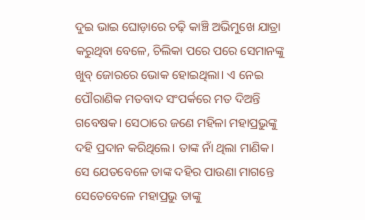ଦୁଇ ଭାଇ ଘୋଡ଼ାରେ ଚଢ଼ି କାଞ୍ଚି ଅଭିମୁଖେ ଯାତ୍ରା କରୁଥିବା ବେଳେ, ଚିଲିକା ପରେ ପରେ ସେମାନଙ୍କୁ ଖୁବ୍ ଜୋରରେ ଭୋକ ହୋଇଥିଲା। ଏ ନେଇ ପୌରାଣିକ ମତବାଦ ସଂପର୍କରେ ମତ ଦିଅନ୍ତି ଗବେଷକ। ସେଠାରେ ଜଣେ ମହିଳା ମହାପ୍ରଭୁଙ୍କୁ ଦହି ପ୍ରଦାନ କରିଥିଲେ। ତାଙ୍କ ନାଁ ଥିଲା ମାଣିକ। ସେ ଯେତବେଳେ ତାଙ୍କ ଦହିର ପାଉଣା ମାଗନ୍ତେ ସେତେବେଳେ ମହାପ୍ରଭୁ ତାଙ୍କୁ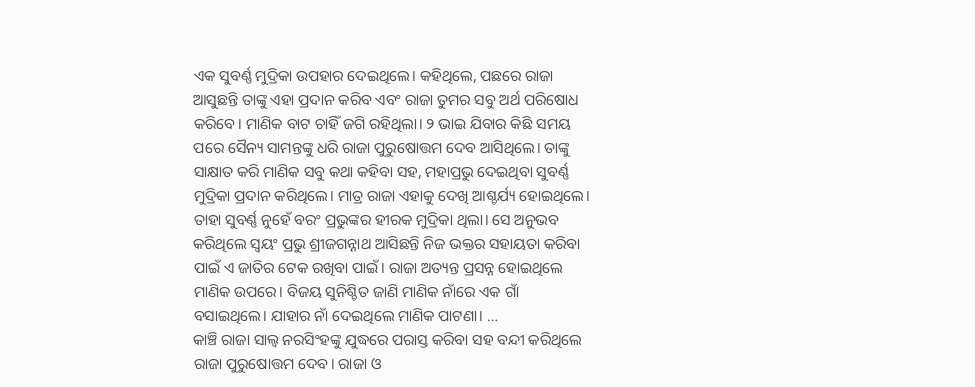ଏକ ସୁବର୍ଣ୍ଣ ମୁଦ୍ରିକା ଉପହାର ଦେଇଥିଲେ। କହିଥିଲେ, ପଛରେ ରାଜା ଆସୁଛନ୍ତି ତାଙ୍କୁ ଏହା ପ୍ରଦାନ କରିବ ଏବଂ ରାଜା ତୁମର ସବୁ ଅର୍ଥ ପରିଷୋଧ କରିବେ। ମାଣିକ ବାଟ ଚାହିଁ ଜଗି ରହିଥିଲା। ୨ ଭାଇ ଯିବାର କିଛି ସମୟ ପରେ ସୈନ୍ୟ ସାମନ୍ତଙ୍କୁ ଧରି ରାଜା ପୁରୁଷୋତ୍ତମ ଦେବ ଆସିଥିଲେ। ତାଙ୍କୁ ସାକ୍ଷାତ କରି ମାଣିକ ସବୁ କଥା କହିବା ସହ, ମହାପ୍ରଭୁ ଦେଇଥିବା ସୁବର୍ଣ୍ଣ ମୁଦ୍ରିକା ପ୍ରଦାନ କରିଥିଲେ। ମାତ୍ର ରାଜା ଏହାକୁ ଦେଖି ଆଶ୍ଚର୍ଯ୍ୟ ହୋଇଥିଲେ। ତାହା ସୁବର୍ଣ୍ଣ ନୁହେଁ ବରଂ ପ୍ରଭୁଙ୍କର ହୀରକ ମୁଦ୍ରିକା ଥିଲା। ସେ ଅନୁଭବ କରିଥିଲେ ସ୍ୱୟଂ ପ୍ରଭୁ ଶ୍ରୀଜଗନ୍ନାଥ ଆସିଛନ୍ତି ନିଜ ଭକ୍ତର ସହାୟତା କରିବା ପାଇଁ ଏ ଜାତିର ଟେକ ରଖିବା ପାଇଁ। ରାଜା ଅତ୍ୟନ୍ତ ପ୍ରସନ୍ନ ହୋଇଥିଲେ ମାଣିକ ଉପରେ। ବିଜୟ ସୁନିଶ୍ଚିତ ଜାଣି ମାଣିକ ନାଁରେ ଏକ ଗାଁ ବସାଇଥିଲେ। ଯାହାର ନାଁ ଦେଇଥିଲେ ମାଣିକ ପାଟଣା। …
କାଞ୍ଚି ରାଜା ସାଲ୍ୱ ନରସିଂହଙ୍କୁ ଯୁଦ୍ଧରେ ପରାସ୍ତ କରିବା ସହ ବନ୍ଦୀ କରିଥିଲେ ରାଜା ପୁରୁଷୋତ୍ତମ ଦେବ। ରାଜା ଓ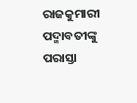ରାଜକୁମାରୀ ପଦ୍ମାବତୀଙ୍କୁ ପରାସ୍ତା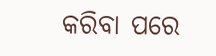କରିବା ପରେ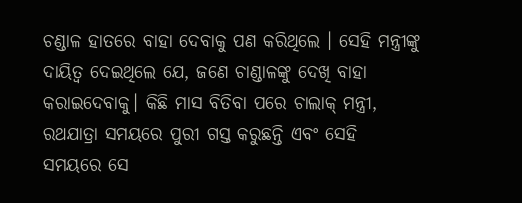ଚଣ୍ଡାଳ ହାତରେ ବାହା ଦେବାକୁ ପଣ କରିଥିଲେ । ସେହି ମନ୍ତ୍ରୀଙ୍କୁ ଦାୟିତ୍ୱ ଦେଇଥିଲେ ଯେ, ଜଣେ ଚାଣ୍ଡାଳଙ୍କୁ ଦେଖି ବାହା କରାଇଦେବାକୁ। କିଛି ମାସ ବିତିବା ପରେ ଚାଲାକ୍ ମନ୍ତ୍ରୀ, ରଥଯାତ୍ରା ସମୟରେ ପୁରୀ ଗସ୍ତ କରୁଛନ୍ତି ଏବଂ ସେହି ସମୟରେ ସେ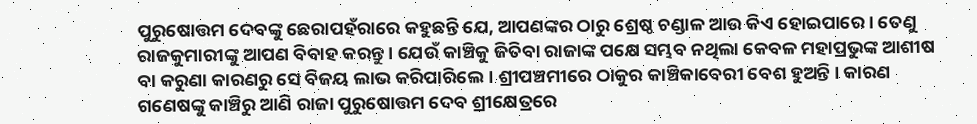ପୁରୁଷୋତ୍ତମ ଦେବଙ୍କୁ ଛେରାପହଁରାରେ କହୁଛନ୍ତି ଯେ, ଆପଣଙ୍କର ଠାରୁ ଶ୍ରେଷ୍ଠ ଚଣ୍ଡାଳ ଆଉ କିଏ ହୋଇପାରେ। ତେଣୁ ରାଜକୁମାରୀଙ୍କୁ ଆପଣ ବିବାହ କରନ୍ତୁ । ଯେଉଁ କାଞ୍ଚିକୁ ଜିତିବା ରାଜାଙ୍କ ପକ୍ଷେ ସମ୍ଭବ ନଥିଲା କେବଳ ମହାପ୍ରଭୁଙ୍କ ଆଶୀଷ ବା କରୁଣା କାରଣରୁ ସେ ବିଜୟ ଲାଭ କରିପାରିଲେ। ଶ୍ରୀପଞ୍ଚମୀରେ ଠାକୁର କାଞ୍ଚିକାବେରୀ ବେଶ ହୁଅନ୍ତି । କାରଣ ଗଣେଷଙ୍କୁ କାଞ୍ଚିରୁ ଆଣି ରାଜା ପୁରୁଷୋତ୍ତମ ଦେବ ଶ୍ରୀକ୍ଷେତ୍ରରେ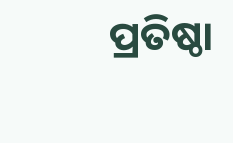ପ୍ରତିଷ୍ଠା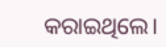କରାଇଥିଲେ।